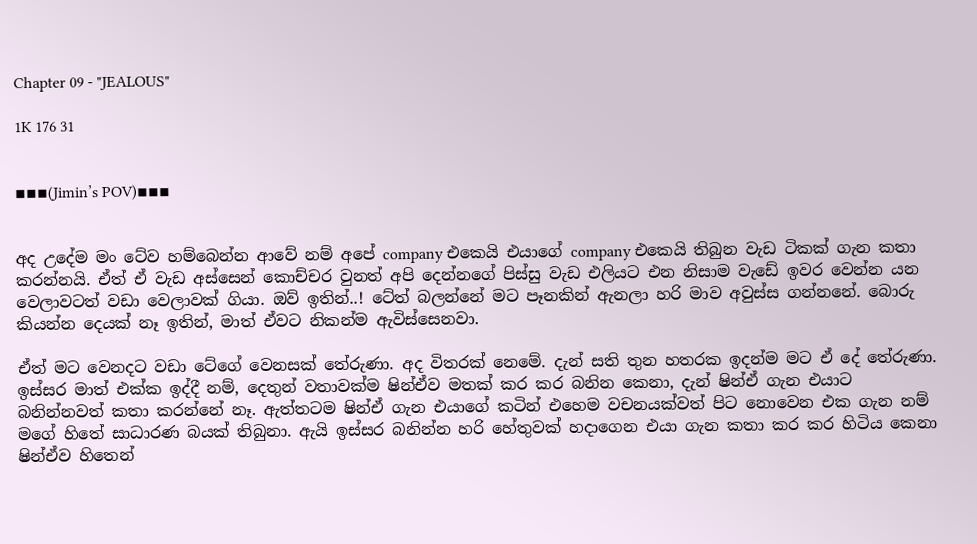Chapter 09 - "JEALOUS"

1K 176 31


▪▪▪(Jimin’s POV)▪▪▪


අද උදේම මං ටේව හම්බෙන්න ආවේ නම් අපේ company එකෙයි එයාගේ company එකෙයි තිබුන වැඩ ටිකක් ගැන කතා කරන්නයි. ඒත් ඒ වැඩ අස්සෙන් කොච්චර වුනත් අපි දෙන්නගේ පිස්සු වැඩ එලියට එන නිසාම වැඩේ ඉවර වෙන්න යන වෙලාවටත් වඩා වෙලාවක් ගියා. ඔව් ඉතින්..! ටේත් බලන්නේ මට පෑනකින් ඇනලා හරි මාව අවුස්ස ගන්නනේ. බොරු කියන්න දෙයක් නෑ ඉතින්, මාත් ඒවට නිකන්ම ඇවිස්සෙනවා.

ඒත් මට වෙනදට වඩා ටේගේ වෙනසක් තේරුණා. අද විතරක් නෙමේ. දැන් සති තුන හතරක ඉදන්ම මට ඒ දේ තේරුණා. ඉස්සර මාත් එක්ක ඉද්දී නම්, දෙතුන් වතාවක්ම ෂින්ඒව මතක් කර කර බනින කෙනා, දැන් ෂින්ඒ ගැන එයාට බනින්නවත් කතා කරන්නේ නෑ. ඇත්තටම ෂින්ඒ ගැන එයාගේ කටින් එහෙම වචනයක්වත් පිට නොවෙන එක ගැන නම් මගේ හිතේ සාධාරණ බයක් තිබුනා. ඇයි ඉස්සර බනින්න හරි හේතුවක් හදාගෙන එයා ගැන කතා කර කර හිටිය කෙනා ෂින්ඒව හිතෙන්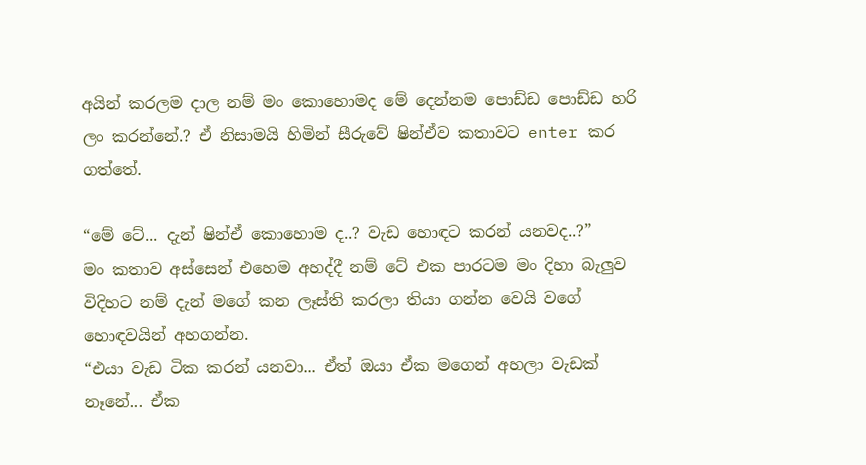අයින් කරලම දාල නම් මං කොහොමද මේ දෙන්නම පොඩ්ඩ පොඩ්ඩ හරි ලං කරන්නේ.? ඒ නිසාමයි හිමින් සීරුවේ ෂින්ඒව කතාවට enter කර ගත්තේ.

“මේ ටේ... දැන් ෂින්ඒ කොහොම ද..? වැඩ හොඳට කරන් යනවද..?”
මං කතාව අස්සෙන් එහෙම අහද්දී නම් ටේ එක පාරටම මං දිහා බැලුව විදිහට නම් දැන් මගේ කන ලෑස්ති කරලා තියා ගන්න වෙයි වගේ හොඳවයින් අහගන්න.
“එයා වැඩ ටික කරන් යනවා... ඒත් ඔයා ඒක මගෙන් අහලා වැඩක් නෑනේ... ඒක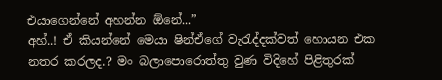එයාගෙන්නේ අහන්න ඕනේ...”
අහ්..! ඒ කියන්නේ මෙයා ෂින්ඒගේ වැරැද්දක්වත් හොයන එක නතර කරලද.? මං බලාපොරොත්තු වුණ විදිහේ පිළිතුරක්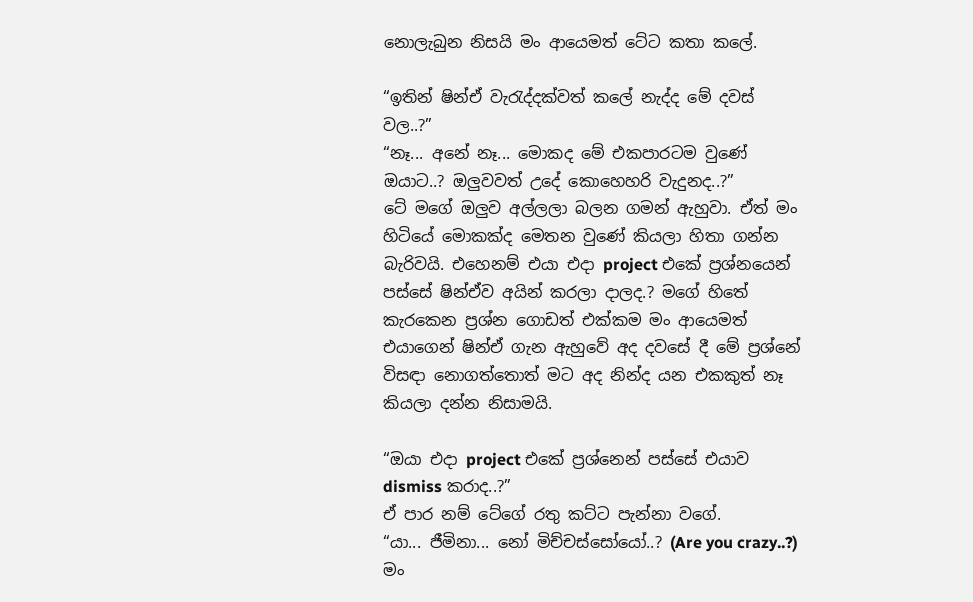නොලැබුන නිසයි මං ආයෙමත් ටේට කතා කලේ.

“ඉතින් ෂින්ඒ වැරැද්දක්වත් කලේ නැද්ද මේ දවස් වල..?”
“නෑ... අනේ නෑ... මොකද මේ එකපාරටම වුණේ ඔයාට..? ඔලුවවත් උදේ කොහෙහරි වැදුනද..?”
ටේ මගේ ඔලුව අල්ලලා බලන ගමන් ඇහුවා. ඒත් මං හිටියේ මොකක්ද මෙතන වුණේ කියලා හිතා ගන්න බැරිවයි. එහෙනම් එයා එදා project එකේ ප්‍රශ්නයෙන් පස්සේ ෂින්ඒව අයින් කරලා දාලද.? මගේ හිතේ කැරකෙන ප්‍රශ්න ගොඩත් එක්කම මං ආයෙමත් එයාගෙන් ෂින්ඒ ගැන ඇහුවේ අද දවසේ දී මේ ප්‍රශ්නේ විසඳා නොගත්තොත් මට අද නින්ද යන එකකුත් නෑ කියලා දන්න නිසාමයි.

“ඔයා එදා project එකේ ප්‍රශ්නෙන් පස්සේ එයාව dismiss කරාද..?”
ඒ පාර නම් ටේගේ රතු කට්ට පැන්නා වගේ.
“යා... ජීමිනා... නෝ මිච්චස්සෝයෝ..? (Are you crazy..?) මං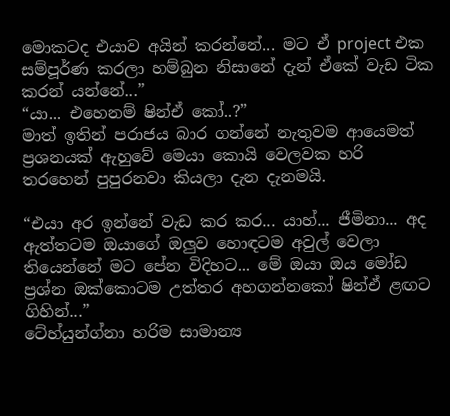මොකටද එයාව අයින් කරන්නේ... මට ඒ project එක සම්පූර්ණ කරලා හම්බුන නිසානේ දැන් ඒකේ වැඩ ටික කරන් යන්නේ...”
“යා... එහෙනම් ෂින්ඒ කෝ..?”
මාත් ඉතින් පරාජය බාර ගන්නේ නැතුවම ආයෙමත් ප්‍රශනයක් ඇහුවේ මෙයා කොයි වෙලවක හරි තරහෙන් පුපුරනවා කියලා දැන දැනමයි.

“එයා අර ඉන්නේ වැඩ කර කර... යාහ්... ජීමිනා... අද ඇත්තටම ඔයාගේ ඔලුව හොඳටම අවුල් වෙලා තියෙන්නේ මට පේන විදිහට... මේ ඔයා ඔය මෝඩ ප්‍රශ්න ඔක්කොටම උත්තර අහගන්නකෝ ෂින්ඒ ළඟට ගිහින්...”
ටේහ්යුන්ග්නා හරිම සාමාන්‍ය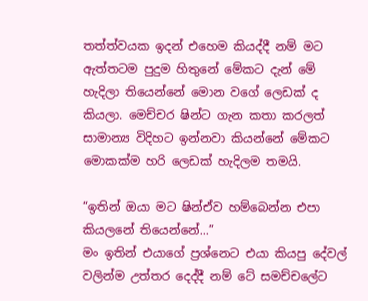තත්ත්වයක ඉදන් එහෙම කියද්දී නම් මට ඇත්තටම පුදුම හිතුනේ මේකට දැන් මේ හැදිලා තියෙන්නේ මොන වගේ ලෙඩක් ද කියලා. මෙච්චර ෂින්ට ගැන කතා කරලත් සාමාන්‍ය විදිහට ඉන්නවා කියන්නේ මේකට මොකක්ම හරි ලෙඩක් හැදිලම තමයි.

“ඉතින් ඔයා මට ෂින්ඒව හම්බෙන්න එපා කියලනේ තියෙන්නේ...”
මං ඉතින් එයාගේ ප්‍රශ්නෙට එයා කියපු දේවල් වලින්ම උත්තර දෙද්දී නම් ටේ සමච්චලේට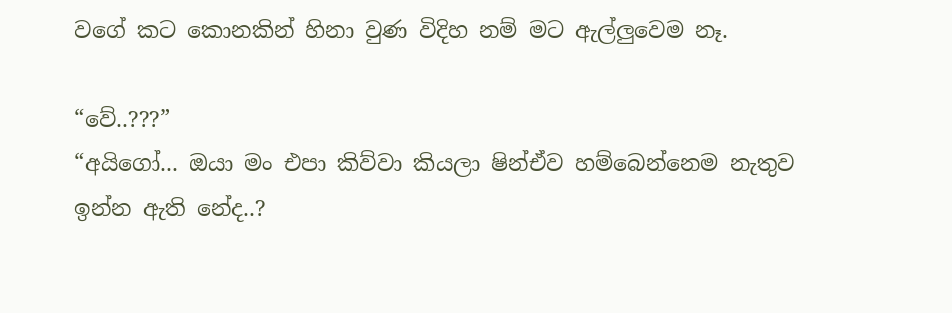වගේ කට කොනකින් හිනා වුණ විදිහ නම් මට ඇල්ලුවෙම නෑ.

“වේ..???”
“අයිගෝ... ඔයා මං එපා කිව්වා කියලා ෂින්ඒව හම්බෙන්නෙම නැතුව ඉන්න ඇති නේද..?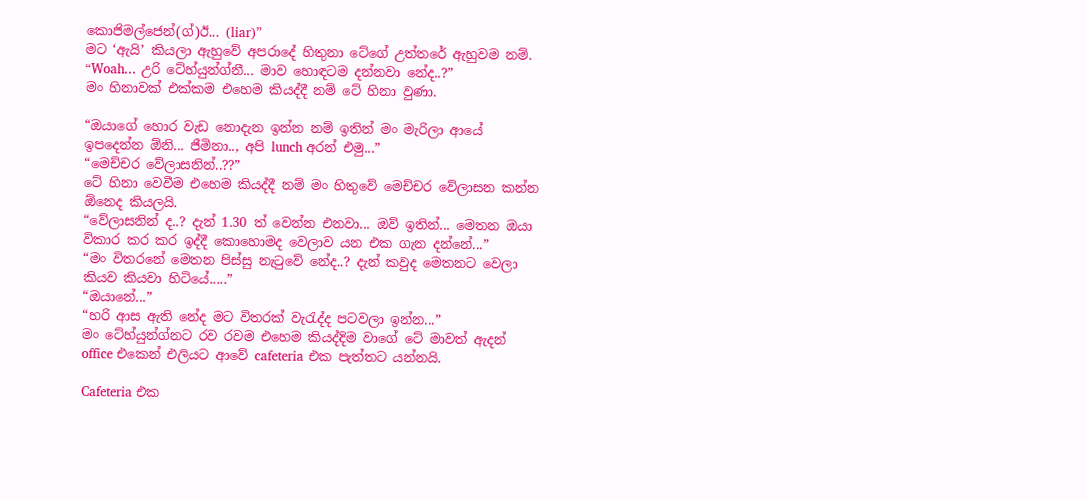කොජිමල්ජෙන්(ග්)ඊ... (liar)”
මට ‘ඇයි’ කියලා ඇහුවේ අපරාදේ හිතුනා ටේගේ උත්තරේ ඇහුවම නම්.
“Woah... උරි ටේහ්යුන්ග්නී... මාව හොඳටම දන්නවා නේද..?”
මං හිනාවක් එක්කම එහෙම කියද්දී නම් ටේ හිනා වුණා.

“ඔයාගේ හොර වැඩ නොදැන ඉන්න නම් ඉතින් මං මැරිලා ආයේ ඉපදෙන්න ඕනි... ජීමිනා.., අපි lunch අරන් එමු...”
“මෙච්චර වේලාසනින්..??”
ටේ හිනා වෙවීම එහෙම කියද්දී නම් මං හිතුවේ මෙච්චර වේලාසන කන්න ඕනෙද කියලයි.
“වේලාසනින් ද..? දැන් 1.30 ත් වෙන්න එනවා... ඔව් ඉතින්... මෙතන ඔයා විකාර කර කර ඉද්දී කොහොමද වෙලාව යන එක ගැන දන්නේ...”
“මං විතරනේ මෙතන පිස්සු නැටුවේ නේද..? දැන් කවුද මෙතනට වෙලා කියව කියවා හිටියේ.....”
“ඔයානේ...”
“හරි ආස ඇති නේද මට විතරක් වැරැද්ද පටවලා ඉන්න...”
මං ටේහ්යුන්ග්නට රව රවම එහෙම කියද්දිම වාගේ ටේ මාවත් ඇදන් office එකෙන් එලියට ආවේ cafeteria එක පැත්තට යන්නයි.

Cafeteria එක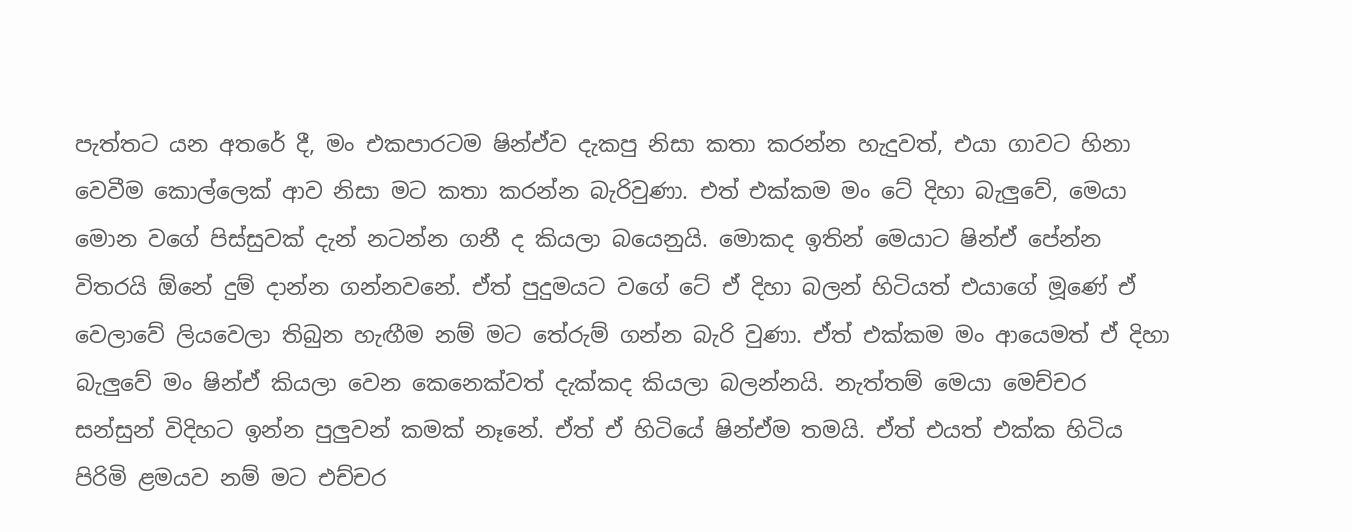පැත්තට යන අතරේ දී, මං එකපාරටම ෂින්ඒව දැකපු නිසා කතා කරන්න හැදුවත්, එයා ගාවට හිනා වෙවීම කොල්ලෙක් ආව නිසා මට කතා කරන්න බැරිවුණා. එත් එක්කම මං ටේ දිහා බැලුවේ, මෙයා මොන වගේ පිස්සුවක් දැන් නටන්න ගනී ද කියලා බයෙනුයි. මොකද ඉතින් මෙයාට ෂින්ඒ පේන්න විතරයි ඕනේ දුම් දාන්න ගන්නවනේ. ඒත් පුදුමයට වගේ ටේ ඒ දිහා බලන් හිටියත් එයාගේ මූණේ ඒ වෙලාවේ ලියවෙලා තිබුන හැඟීම නම් මට තේරුම් ගන්න බැරි වුණා. ඒත් එක්කම මං ආයෙමත් ඒ දිහා බැලුවේ මං ෂින්ඒ කියලා වෙන කෙනෙක්වත් දැක්කද කියලා බලන්නයි. නැත්තම් මෙයා මෙච්චර සන්සුන් විදිහට ඉන්න පුලුවන් කමක් නෑනේ. ඒත් ඒ හිටියේ ෂින්ඒම තමයි. ඒත් එයත් එක්ක හිටිය පිරිමි ළමයව නම් මට එච්චර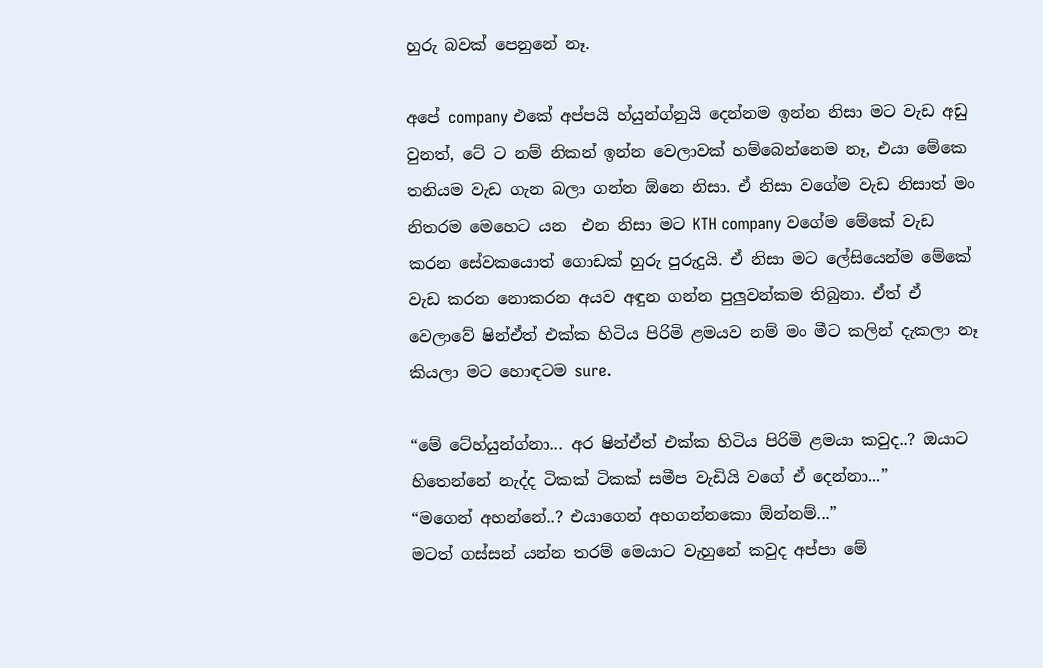හුරු බවක් පෙනුනේ නෑ.

අපේ company එකේ අප්පයි හ්යුන්ග්නුයි දෙන්නම ඉන්න නිසා මට වැඩ අඩු වුනත්, ටේ ට නම් නිකන් ඉන්න වෙලාවක් හම්බෙන්නෙම නෑ, එයා මේකෙ තනියම වැඩ ගැන බලා ගන්න ඕනෙ නිසා. ඒ නිසා වගේම වැඩ නිසාත් මං නිතරම මෙහෙට යන  එන නිසා මට KTH company වගේම මේකේ වැඩ කරන සේවකයොත් ගොඩක් හුරු පුරුදුයි. ඒ නිසා මට ලේසියෙන්ම මේකේ වැඩ කරන නොකරන අයව අඳුන ගන්න පුලුවන්කම තිබුනා. ඒත් ඒ වෙලාවේ ෂින්ඒත් එක්ක හිටිය පිරිමි ළමයව නම් මං මීට කලින් දැකලා නෑ කියලා මට හොඳටම sure.

“මේ ටේහ්යුන්ග්නා... අර ෂින්ඒත් එක්ක හිටිය පිරිමි ළමයා කවුද..? ඔයාට හිතෙන්නේ නැද්ද ටිකක් ටිකක් සමීප වැඩියි වගේ ඒ දෙන්නා...”
“මගෙන් අහන්නේ..? එයාගෙන් අහගන්නකො ඕන්නම්...”
මටත් ගස්සන් යන්න තරම් මෙයාට වැහුනේ කවුද අප්පා මේ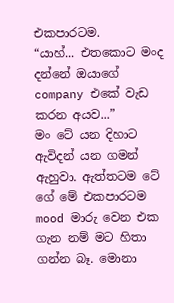එකපාරටම.
“යාහ්... එතකොට මංද දන්නේ ඔයාගේ company එකේ වැඩ කරන අයව...”
මං ටේ යන දිහාට ඇවිදන් යන ගමන් ඇහුවා. ඇත්තටම ටේ ගේ මේ එකපාරටම mood මාරු වෙන එක ගැන නම් මට හිතා ගන්න බෑ. මොනා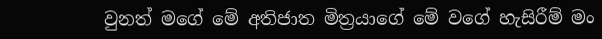වුනත් මගේ මේ අතිජාත මිත්‍රයාගේ මේ වගේ හැසිරීම් මං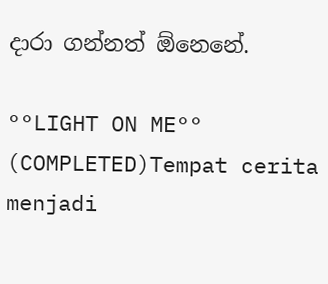දාරා ගන්නත් ඕනෙනේ.

°°LIGHT ON ME°° (COMPLETED)Tempat cerita menjadi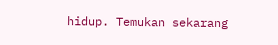hidup. Temukan sekarang